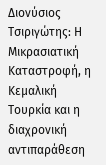Διονύσιος Τσιριγώτης: Η Μικρασιατική Καταστροφή, η Κεμαλική Τουρκία και η διαχρονική αντιπαράθεση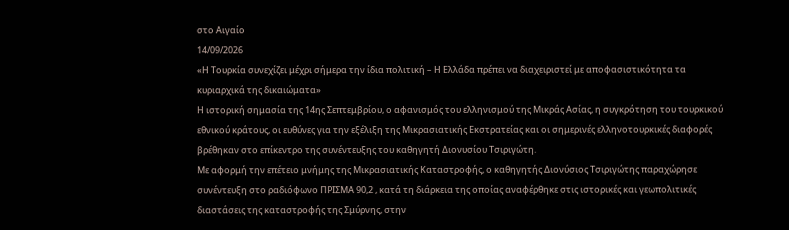στο Αιγαίο
14/09/2026
«Η Τουρκία συνεχίζει μέχρι σήμερα την ίδια πολιτική – Η Ελλάδα πρέπει να διαχειριστεί με αποφασιστικότητα τα κυριαρχικά της δικαιώματα»
Η ιστορική σημασία της 14ης Σεπτεμβρίου, ο αφανισμός του ελληνισμού της Μικράς Ασίας, η συγκρότηση του τουρκικού εθνικού κράτους, οι ευθύνες για την εξέλιξη της Μικρασιατικής Εκστρατείας και οι σημερινές ελληνοτουρκικές διαφορές βρέθηκαν στο επίκεντρο της συνέντευξης του καθηγητή Διονυσίου Τσιριγώτη.
Με αφορμή την επέτειο μνήμης της Μικρασιατικής Καταστροφής, ο καθηγητής Διονύσιος Τσιριγώτης παραχώρησε συνέντευξη στο ραδιόφωνο ΠΡΙΣΜΑ 90,2 , κατά τη διάρκεια της οποίας αναφέρθηκε στις ιστορικές και γεωπολιτικές διαστάσεις της καταστροφής της Σμύρνης, στην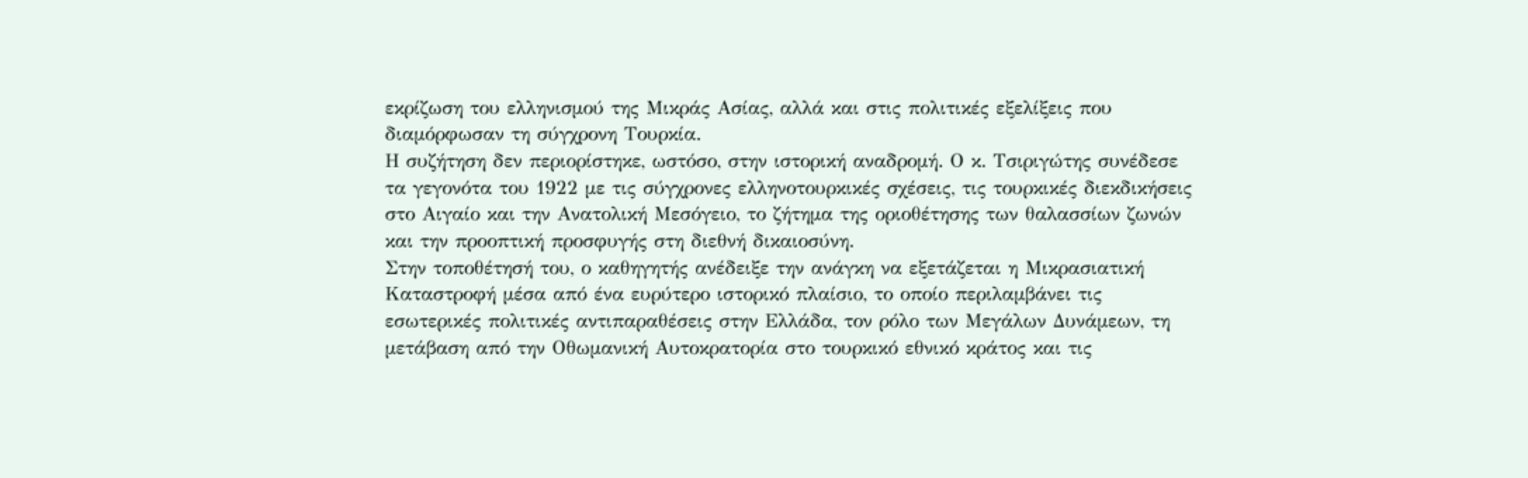εκρίζωση του ελληνισμού της Μικράς Ασίας, αλλά και στις πολιτικές εξελίξεις που διαμόρφωσαν τη σύγχρονη Τουρκία.
Η συζήτηση δεν περιορίστηκε, ωστόσο, στην ιστορική αναδρομή. Ο κ. Τσιριγώτης συνέδεσε τα γεγονότα του 1922 με τις σύγχρονες ελληνοτουρκικές σχέσεις, τις τουρκικές διεκδικήσεις στο Αιγαίο και την Ανατολική Μεσόγειο, το ζήτημα της οριοθέτησης των θαλασσίων ζωνών και την προοπτική προσφυγής στη διεθνή δικαιοσύνη.
Στην τοποθέτησή του, ο καθηγητής ανέδειξε την ανάγκη να εξετάζεται η Μικρασιατική Καταστροφή μέσα από ένα ευρύτερο ιστορικό πλαίσιο, το οποίο περιλαμβάνει τις εσωτερικές πολιτικές αντιπαραθέσεις στην Ελλάδα, τον ρόλο των Μεγάλων Δυνάμεων, τη μετάβαση από την Οθωμανική Αυτοκρατορία στο τουρκικό εθνικό κράτος και τις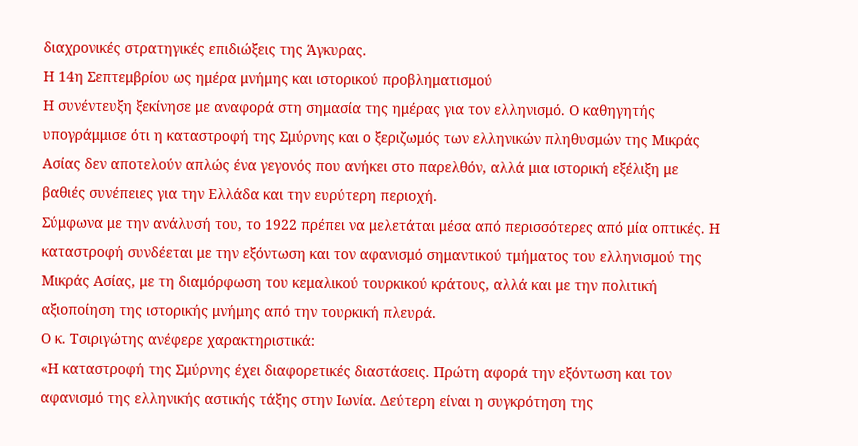διαχρονικές στρατηγικές επιδιώξεις της Άγκυρας.
Η 14η Σεπτεμβρίου ως ημέρα μνήμης και ιστορικού προβληματισμού
Η συνέντευξη ξεκίνησε με αναφορά στη σημασία της ημέρας για τον ελληνισμό. Ο καθηγητής υπογράμμισε ότι η καταστροφή της Σμύρνης και ο ξεριζωμός των ελληνικών πληθυσμών της Μικράς Ασίας δεν αποτελούν απλώς ένα γεγονός που ανήκει στο παρελθόν, αλλά μια ιστορική εξέλιξη με βαθιές συνέπειες για την Ελλάδα και την ευρύτερη περιοχή.
Σύμφωνα με την ανάλυσή του, το 1922 πρέπει να μελετάται μέσα από περισσότερες από μία οπτικές. Η καταστροφή συνδέεται με την εξόντωση και τον αφανισμό σημαντικού τμήματος του ελληνισμού της Μικράς Ασίας, με τη διαμόρφωση του κεμαλικού τουρκικού κράτους, αλλά και με την πολιτική αξιοποίηση της ιστορικής μνήμης από την τουρκική πλευρά.
Ο κ. Τσιριγώτης ανέφερε χαρακτηριστικά:
«Η καταστροφή της Σμύρνης έχει διαφορετικές διαστάσεις. Πρώτη αφορά την εξόντωση και τον αφανισμό της ελληνικής αστικής τάξης στην Ιωνία. Δεύτερη είναι η συγκρότηση της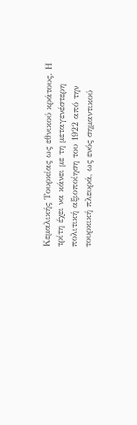Κεμαλικής Τουρκίας ως εθνικού κράτους. Η τρίτη έχει να κάνει με τη μεταγενέστερη πολιτική αξιοποίηση του 1922 από την τουρκική πλευρά, ως ενός σημαντικού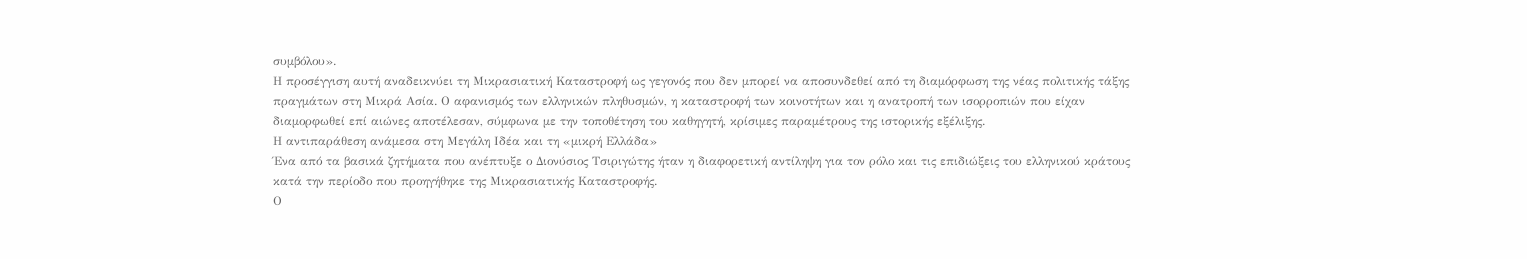συμβόλου».
Η προσέγγιση αυτή αναδεικνύει τη Μικρασιατική Καταστροφή ως γεγονός που δεν μπορεί να αποσυνδεθεί από τη διαμόρφωση της νέας πολιτικής τάξης πραγμάτων στη Μικρά Ασία. Ο αφανισμός των ελληνικών πληθυσμών, η καταστροφή των κοινοτήτων και η ανατροπή των ισορροπιών που είχαν διαμορφωθεί επί αιώνες αποτέλεσαν, σύμφωνα με την τοποθέτηση του καθηγητή, κρίσιμες παραμέτρους της ιστορικής εξέλιξης.
Η αντιπαράθεση ανάμεσα στη Μεγάλη Ιδέα και τη «μικρή Ελλάδα»
Ένα από τα βασικά ζητήματα που ανέπτυξε ο Διονύσιος Τσιριγώτης ήταν η διαφορετική αντίληψη για τον ρόλο και τις επιδιώξεις του ελληνικού κράτους κατά την περίοδο που προηγήθηκε της Μικρασιατικής Καταστροφής.
Ο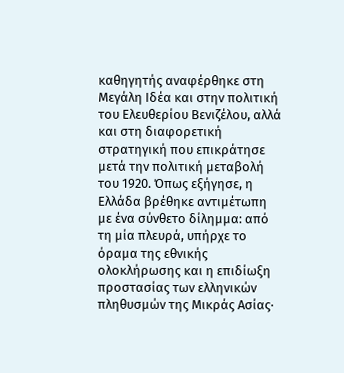καθηγητής αναφέρθηκε στη Μεγάλη Ιδέα και στην πολιτική του Ελευθερίου Βενιζέλου, αλλά και στη διαφορετική στρατηγική που επικράτησε μετά την πολιτική μεταβολή του 1920. Όπως εξήγησε, η Ελλάδα βρέθηκε αντιμέτωπη με ένα σύνθετο δίλημμα: από τη μία πλευρά, υπήρχε το όραμα της εθνικής ολοκλήρωσης και η επιδίωξη προστασίας των ελληνικών πληθυσμών της Μικράς Ασίας·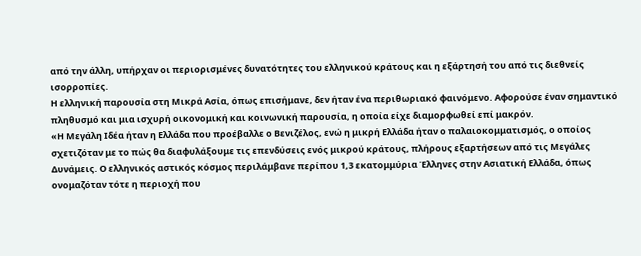από την άλλη, υπήρχαν οι περιορισμένες δυνατότητες του ελληνικού κράτους και η εξάρτησή του από τις διεθνείς ισορροπίες.
Η ελληνική παρουσία στη Μικρά Ασία, όπως επισήμανε, δεν ήταν ένα περιθωριακό φαινόμενο. Αφορούσε έναν σημαντικό πληθυσμό και μια ισχυρή οικονομική και κοινωνική παρουσία, η οποία είχε διαμορφωθεί επί μακρόν.
«Η Μεγάλη Ιδέα ήταν η Ελλάδα που προέβαλλε ο Βενιζέλος, ενώ η μικρή Ελλάδα ήταν ο παλαιοκομματισμός, ο οποίος σχετιζόταν με το πώς θα διαφυλάξουμε τις επενδύσεις ενός μικρού κράτους, πλήρους εξαρτήσεων από τις Μεγάλες Δυνάμεις. Ο ελληνικός αστικός κόσμος περιλάμβανε περίπου 1,3 εκατομμύρια Έλληνες στην Ασιατική Ελλάδα, όπως ονομαζόταν τότε η περιοχή που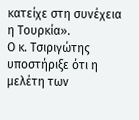κατείχε στη συνέχεια η Τουρκία».
Ο κ. Τσιριγώτης υποστήριξε ότι η μελέτη των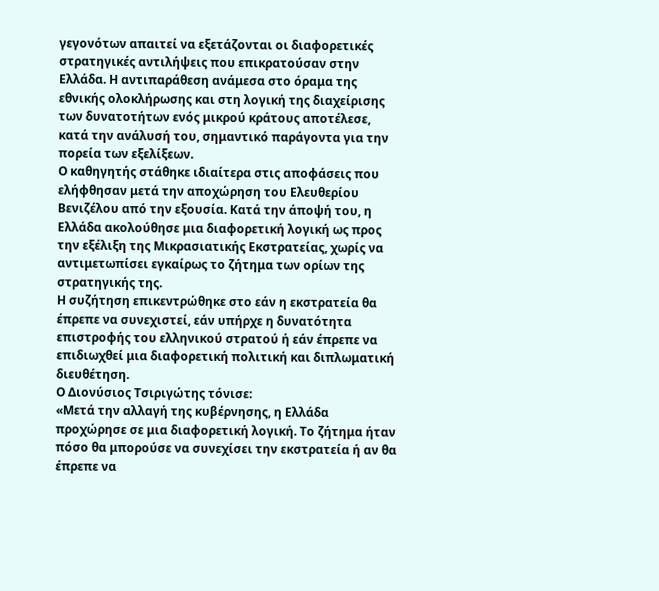γεγονότων απαιτεί να εξετάζονται οι διαφορετικές στρατηγικές αντιλήψεις που επικρατούσαν στην Ελλάδα. Η αντιπαράθεση ανάμεσα στο όραμα της εθνικής ολοκλήρωσης και στη λογική της διαχείρισης των δυνατοτήτων ενός μικρού κράτους αποτέλεσε, κατά την ανάλυσή του, σημαντικό παράγοντα για την πορεία των εξελίξεων.
Ο καθηγητής στάθηκε ιδιαίτερα στις αποφάσεις που ελήφθησαν μετά την αποχώρηση του Ελευθερίου Βενιζέλου από την εξουσία. Κατά την άποψή του, η Ελλάδα ακολούθησε μια διαφορετική λογική ως προς την εξέλιξη της Μικρασιατικής Εκστρατείας, χωρίς να αντιμετωπίσει εγκαίρως το ζήτημα των ορίων της στρατηγικής της.
Η συζήτηση επικεντρώθηκε στο εάν η εκστρατεία θα έπρεπε να συνεχιστεί, εάν υπήρχε η δυνατότητα επιστροφής του ελληνικού στρατού ή εάν έπρεπε να επιδιωχθεί μια διαφορετική πολιτική και διπλωματική διευθέτηση.
Ο Διονύσιος Τσιριγώτης τόνισε:
«Μετά την αλλαγή της κυβέρνησης, η Ελλάδα προχώρησε σε μια διαφορετική λογική. Το ζήτημα ήταν πόσο θα μπορούσε να συνεχίσει την εκστρατεία ή αν θα έπρεπε να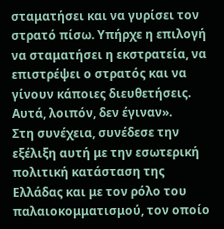σταματήσει και να γυρίσει τον στρατό πίσω. Υπήρχε η επιλογή να σταματήσει η εκστρατεία, να επιστρέψει ο στρατός και να γίνουν κάποιες διευθετήσεις. Αυτά, λοιπόν, δεν έγιναν».
Στη συνέχεια, συνέδεσε την εξέλιξη αυτή με την εσωτερική πολιτική κατάσταση της Ελλάδας και με τον ρόλο του παλαιοκομματισμού, τον οποίο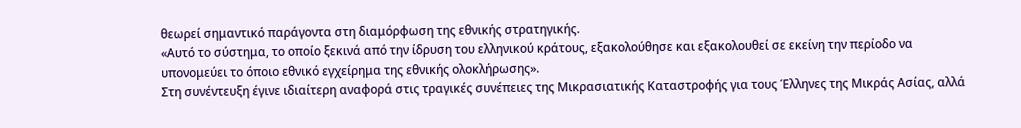θεωρεί σημαντικό παράγοντα στη διαμόρφωση της εθνικής στρατηγικής.
«Αυτό το σύστημα, το οποίο ξεκινά από την ίδρυση του ελληνικού κράτους, εξακολούθησε και εξακολουθεί σε εκείνη την περίοδο να υπονομεύει το όποιο εθνικό εγχείρημα της εθνικής ολοκλήρωσης».
Στη συνέντευξη έγινε ιδιαίτερη αναφορά στις τραγικές συνέπειες της Μικρασιατικής Καταστροφής για τους Έλληνες της Μικράς Ασίας, αλλά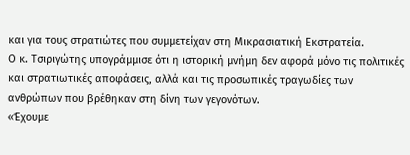και για τους στρατιώτες που συμμετείχαν στη Μικρασιατική Εκστρατεία.
Ο κ. Τσιριγώτης υπογράμμισε ότι η ιστορική μνήμη δεν αφορά μόνο τις πολιτικές και στρατιωτικές αποφάσεις, αλλά και τις προσωπικές τραγωδίες των ανθρώπων που βρέθηκαν στη δίνη των γεγονότων.
«Έχουμε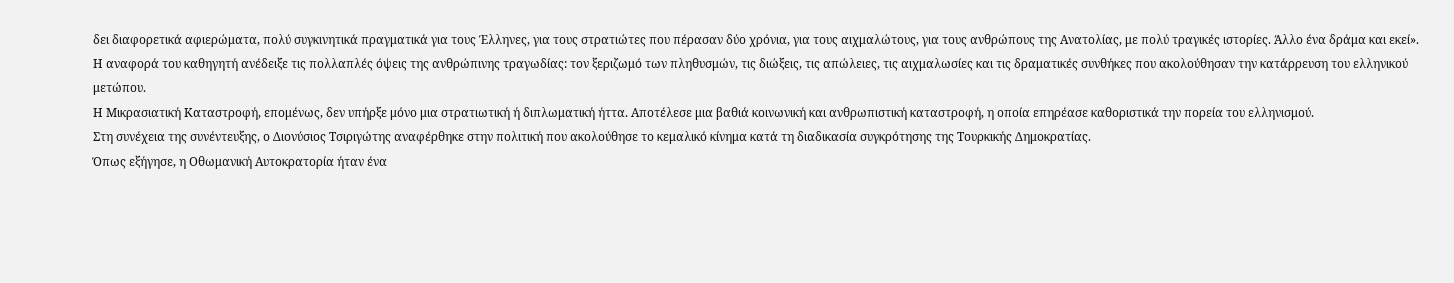δει διαφορετικά αφιερώματα, πολύ συγκινητικά πραγματικά για τους Έλληνες, για τους στρατιώτες που πέρασαν δύο χρόνια, για τους αιχμαλώτους, για τους ανθρώπους της Ανατολίας, με πολύ τραγικές ιστορίες. Άλλο ένα δράμα και εκεί».
Η αναφορά του καθηγητή ανέδειξε τις πολλαπλές όψεις της ανθρώπινης τραγωδίας: τον ξεριζωμό των πληθυσμών, τις διώξεις, τις απώλειες, τις αιχμαλωσίες και τις δραματικές συνθήκες που ακολούθησαν την κατάρρευση του ελληνικού μετώπου.
Η Μικρασιατική Καταστροφή, επομένως, δεν υπήρξε μόνο μια στρατιωτική ή διπλωματική ήττα. Αποτέλεσε μια βαθιά κοινωνική και ανθρωπιστική καταστροφή, η οποία επηρέασε καθοριστικά την πορεία του ελληνισμού.
Στη συνέχεια της συνέντευξης, ο Διονύσιος Τσιριγώτης αναφέρθηκε στην πολιτική που ακολούθησε το κεμαλικό κίνημα κατά τη διαδικασία συγκρότησης της Τουρκικής Δημοκρατίας.
Όπως εξήγησε, η Οθωμανική Αυτοκρατορία ήταν ένα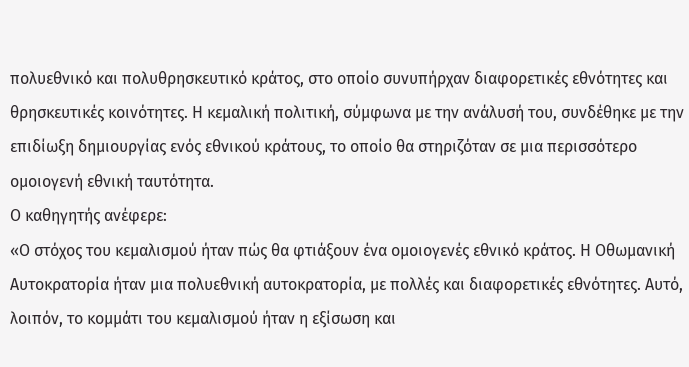πολυεθνικό και πολυθρησκευτικό κράτος, στο οποίο συνυπήρχαν διαφορετικές εθνότητες και θρησκευτικές κοινότητες. Η κεμαλική πολιτική, σύμφωνα με την ανάλυσή του, συνδέθηκε με την επιδίωξη δημιουργίας ενός εθνικού κράτους, το οποίο θα στηριζόταν σε μια περισσότερο ομοιογενή εθνική ταυτότητα.
Ο καθηγητής ανέφερε:
«Ο στόχος του κεμαλισμού ήταν πώς θα φτιάξουν ένα ομοιογενές εθνικό κράτος. Η Οθωμανική Αυτοκρατορία ήταν μια πολυεθνική αυτοκρατορία, με πολλές και διαφορετικές εθνότητες. Αυτό, λοιπόν, το κομμάτι του κεμαλισμού ήταν η εξίσωση και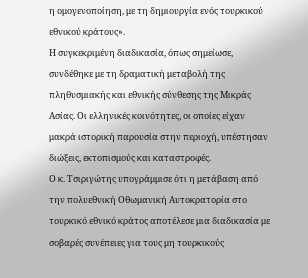η ομογενοποίηση, με τη δημιουργία ενός τουρκικού εθνικού κράτους».
Η συγκεκριμένη διαδικασία, όπως σημείωσε, συνδέθηκε με τη δραματική μεταβολή της πληθυσμιακής και εθνικής σύνθεσης της Μικράς Ασίας. Οι ελληνικές κοινότητες, οι οποίες είχαν μακρά ιστορική παρουσία στην περιοχή, υπέστησαν διώξεις, εκτοπισμούς και καταστροφές.
Ο κ. Τσιριγώτης υπογράμμισε ότι η μετάβαση από την πολυεθνική Οθωμανική Αυτοκρατορία στο τουρκικό εθνικό κράτος αποτέλεσε μια διαδικασία με σοβαρές συνέπειες για τους μη τουρκικούς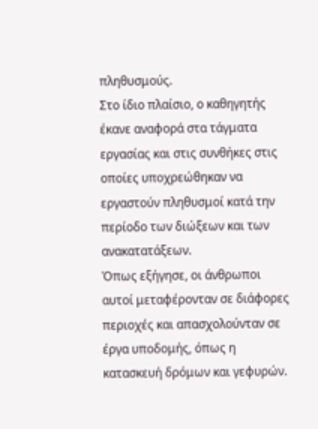πληθυσμούς.
Στο ίδιο πλαίσιο, ο καθηγητής έκανε αναφορά στα τάγματα εργασίας και στις συνθήκες στις οποίες υποχρεώθηκαν να εργαστούν πληθυσμοί κατά την περίοδο των διώξεων και των ανακατατάξεων.
Όπως εξήγησε, οι άνθρωποι αυτοί μεταφέρονταν σε διάφορες περιοχές και απασχολούνταν σε έργα υποδομής, όπως η κατασκευή δρόμων και γεφυρών.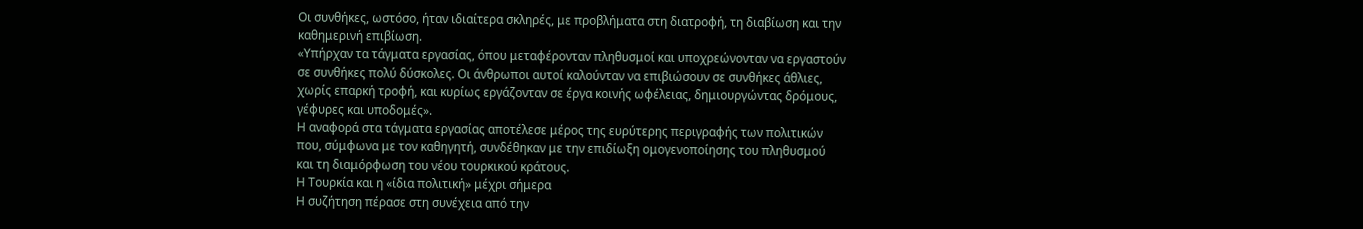Οι συνθήκες, ωστόσο, ήταν ιδιαίτερα σκληρές, με προβλήματα στη διατροφή, τη διαβίωση και την καθημερινή επιβίωση.
«Υπήρχαν τα τάγματα εργασίας, όπου μεταφέρονταν πληθυσμοί και υποχρεώνονταν να εργαστούν σε συνθήκες πολύ δύσκολες. Οι άνθρωποι αυτοί καλούνταν να επιβιώσουν σε συνθήκες άθλιες, χωρίς επαρκή τροφή, και κυρίως εργάζονταν σε έργα κοινής ωφέλειας, δημιουργώντας δρόμους, γέφυρες και υποδομές».
Η αναφορά στα τάγματα εργασίας αποτέλεσε μέρος της ευρύτερης περιγραφής των πολιτικών που, σύμφωνα με τον καθηγητή, συνδέθηκαν με την επιδίωξη ομογενοποίησης του πληθυσμού και τη διαμόρφωση του νέου τουρκικού κράτους.
Η Τουρκία και η «ίδια πολιτική» μέχρι σήμερα
Η συζήτηση πέρασε στη συνέχεια από την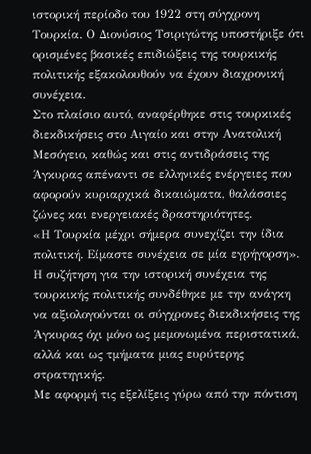ιστορική περίοδο του 1922 στη σύγχρονη Τουρκία. Ο Διονύσιος Τσιριγώτης υποστήριξε ότι ορισμένες βασικές επιδιώξεις της τουρκικής πολιτικής εξακολουθούν να έχουν διαχρονική συνέχεια.
Στο πλαίσιο αυτό, αναφέρθηκε στις τουρκικές διεκδικήσεις στο Αιγαίο και στην Ανατολική Μεσόγειο, καθώς και στις αντιδράσεις της Άγκυρας απέναντι σε ελληνικές ενέργειες που αφορούν κυριαρχικά δικαιώματα, θαλάσσιες ζώνες και ενεργειακές δραστηριότητες.
«Η Τουρκία μέχρι σήμερα συνεχίζει την ίδια πολιτική. Είμαστε συνέχεια σε μία εγρήγορση».
Η συζήτηση για την ιστορική συνέχεια της τουρκικής πολιτικής συνδέθηκε με την ανάγκη να αξιολογούνται οι σύγχρονες διεκδικήσεις της Άγκυρας όχι μόνο ως μεμονωμένα περιστατικά, αλλά και ως τμήματα μιας ευρύτερης στρατηγικής.
Με αφορμή τις εξελίξεις γύρω από την πόντιση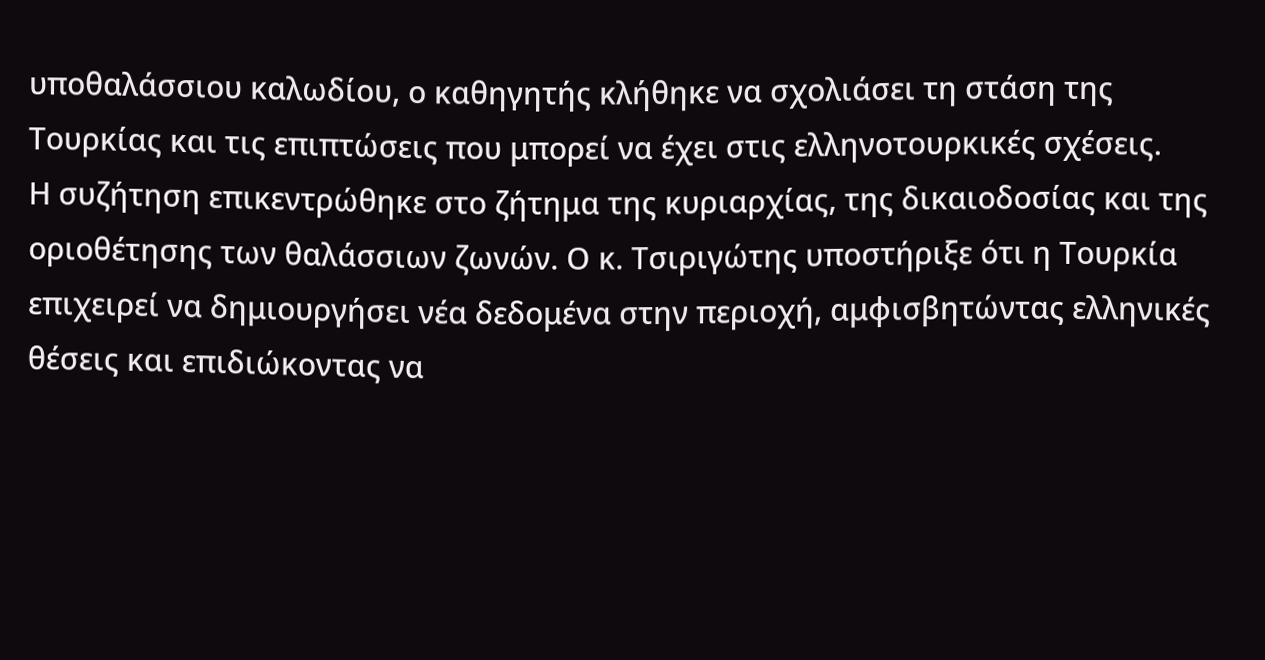υποθαλάσσιου καλωδίου, ο καθηγητής κλήθηκε να σχολιάσει τη στάση της Τουρκίας και τις επιπτώσεις που μπορεί να έχει στις ελληνοτουρκικές σχέσεις.
Η συζήτηση επικεντρώθηκε στο ζήτημα της κυριαρχίας, της δικαιοδοσίας και της οριοθέτησης των θαλάσσιων ζωνών. Ο κ. Τσιριγώτης υποστήριξε ότι η Τουρκία επιχειρεί να δημιουργήσει νέα δεδομένα στην περιοχή, αμφισβητώντας ελληνικές θέσεις και επιδιώκοντας να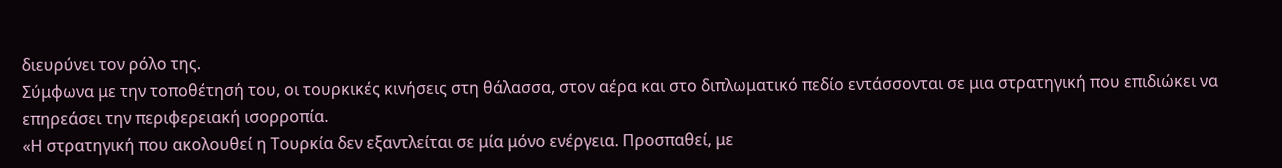διευρύνει τον ρόλο της.
Σύμφωνα με την τοποθέτησή του, οι τουρκικές κινήσεις στη θάλασσα, στον αέρα και στο διπλωματικό πεδίο εντάσσονται σε μια στρατηγική που επιδιώκει να επηρεάσει την περιφερειακή ισορροπία.
«Η στρατηγική που ακολουθεί η Τουρκία δεν εξαντλείται σε μία μόνο ενέργεια. Προσπαθεί, με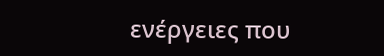ενέργειες που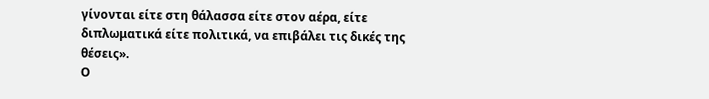γίνονται είτε στη θάλασσα είτε στον αέρα, είτε διπλωματικά είτε πολιτικά, να επιβάλει τις δικές της θέσεις».
Ο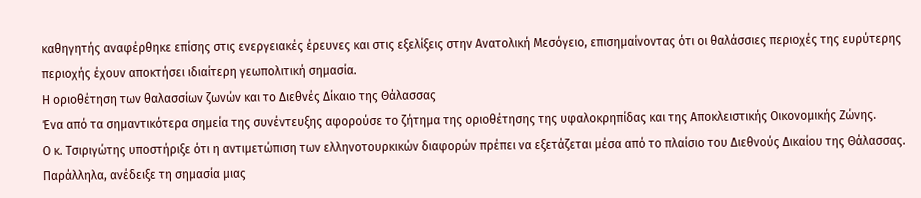καθηγητής αναφέρθηκε επίσης στις ενεργειακές έρευνες και στις εξελίξεις στην Ανατολική Μεσόγειο, επισημαίνοντας ότι οι θαλάσσιες περιοχές της ευρύτερης περιοχής έχουν αποκτήσει ιδιαίτερη γεωπολιτική σημασία.
Η οριοθέτηση των θαλασσίων ζωνών και το Διεθνές Δίκαιο της Θάλασσας
Ένα από τα σημαντικότερα σημεία της συνέντευξης αφορούσε το ζήτημα της οριοθέτησης της υφαλοκρηπίδας και της Αποκλειστικής Οικονομικής Ζώνης.
Ο κ. Τσιριγώτης υποστήριξε ότι η αντιμετώπιση των ελληνοτουρκικών διαφορών πρέπει να εξετάζεται μέσα από το πλαίσιο του Διεθνούς Δικαίου της Θάλασσας. Παράλληλα, ανέδειξε τη σημασία μιας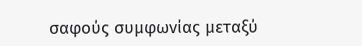σαφούς συμφωνίας μεταξύ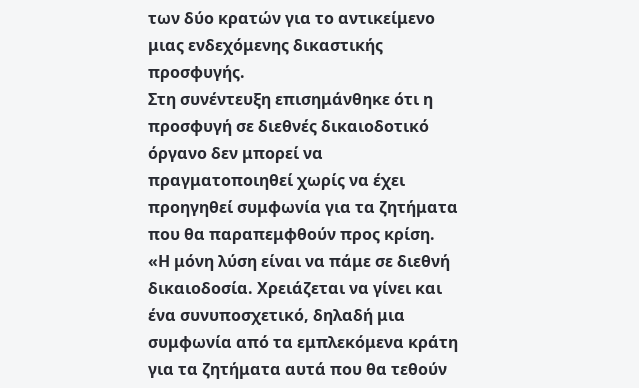των δύο κρατών για το αντικείμενο μιας ενδεχόμενης δικαστικής προσφυγής.
Στη συνέντευξη επισημάνθηκε ότι η προσφυγή σε διεθνές δικαιοδοτικό όργανο δεν μπορεί να πραγματοποιηθεί χωρίς να έχει προηγηθεί συμφωνία για τα ζητήματα που θα παραπεμφθούν προς κρίση.
«Η μόνη λύση είναι να πάμε σε διεθνή δικαιοδοσία. Χρειάζεται να γίνει και ένα συνυποσχετικό, δηλαδή μια συμφωνία από τα εμπλεκόμενα κράτη για τα ζητήματα αυτά που θα τεθούν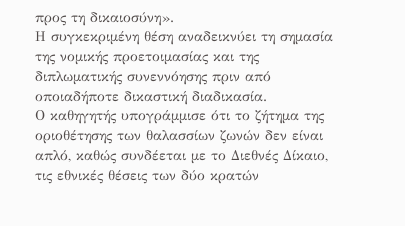προς τη δικαιοσύνη».
Η συγκεκριμένη θέση αναδεικνύει τη σημασία της νομικής προετοιμασίας και της διπλωματικής συνεννόησης πριν από οποιαδήποτε δικαστική διαδικασία.
Ο καθηγητής υπογράμμισε ότι το ζήτημα της οριοθέτησης των θαλασσίων ζωνών δεν είναι απλό, καθώς συνδέεται με το Διεθνές Δίκαιο, τις εθνικές θέσεις των δύο κρατών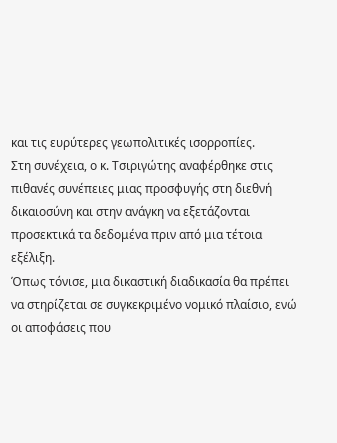και τις ευρύτερες γεωπολιτικές ισορροπίες.
Στη συνέχεια, ο κ. Τσιριγώτης αναφέρθηκε στις πιθανές συνέπειες μιας προσφυγής στη διεθνή δικαιοσύνη και στην ανάγκη να εξετάζονται προσεκτικά τα δεδομένα πριν από μια τέτοια εξέλιξη.
Όπως τόνισε, μια δικαστική διαδικασία θα πρέπει να στηρίζεται σε συγκεκριμένο νομικό πλαίσιο, ενώ οι αποφάσεις που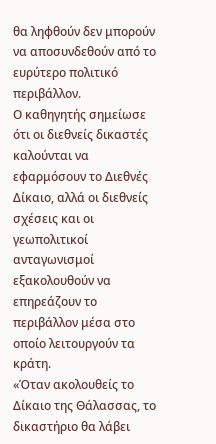θα ληφθούν δεν μπορούν να αποσυνδεθούν από το ευρύτερο πολιτικό περιβάλλον.
Ο καθηγητής σημείωσε ότι οι διεθνείς δικαστές καλούνται να εφαρμόσουν το Διεθνές Δίκαιο, αλλά οι διεθνείς σχέσεις και οι γεωπολιτικοί ανταγωνισμοί εξακολουθούν να επηρεάζουν το περιβάλλον μέσα στο οποίο λειτουργούν τα κράτη.
«Όταν ακολουθείς το Δίκαιο της Θάλασσας, το δικαστήριο θα λάβει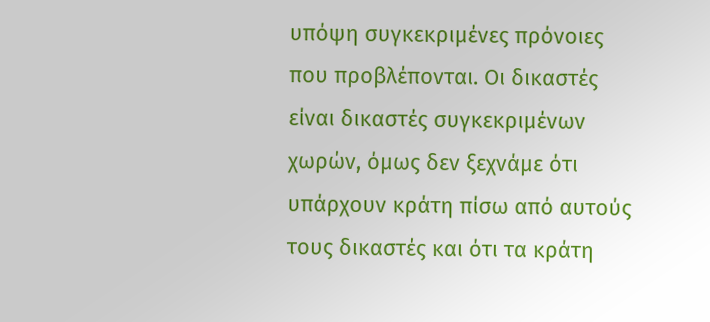υπόψη συγκεκριμένες πρόνοιες που προβλέπονται. Οι δικαστές είναι δικαστές συγκεκριμένων χωρών, όμως δεν ξεχνάμε ότι υπάρχουν κράτη πίσω από αυτούς τους δικαστές και ότι τα κράτη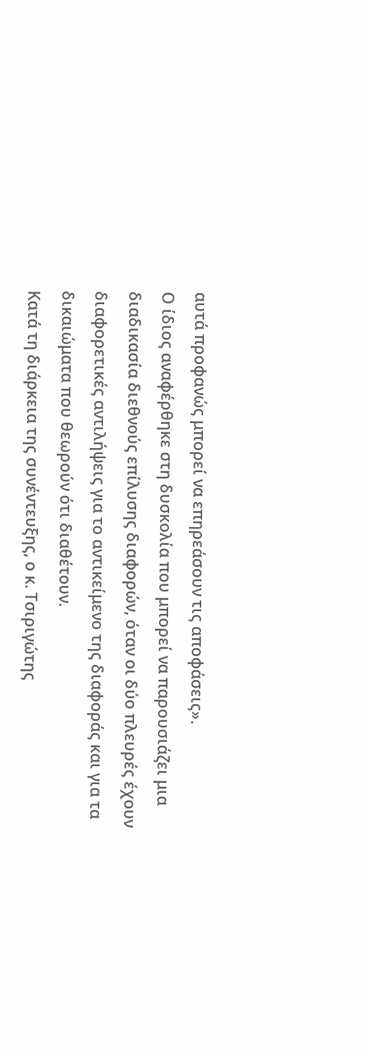αυτά προφανώς μπορεί να επηρεάσουν τις αποφάσεις».
Ο ίδιος αναφέρθηκε στη δυσκολία που μπορεί να παρουσιάζει μια διαδικασία διεθνούς επίλυσης διαφορών, όταν οι δύο πλευρές έχουν διαφορετικές αντιλήψεις για το αντικείμενο της διαφοράς και για τα δικαιώματα που θεωρούν ότι διαθέτουν.
Κατά τη διάρκεια της συνέντευξης, ο κ. Τσιριγώτης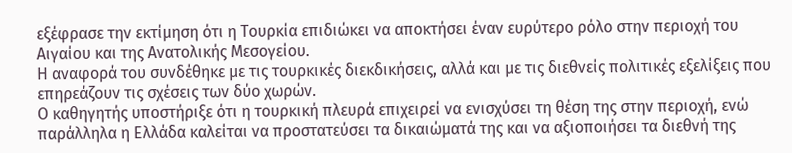εξέφρασε την εκτίμηση ότι η Τουρκία επιδιώκει να αποκτήσει έναν ευρύτερο ρόλο στην περιοχή του Αιγαίου και της Ανατολικής Μεσογείου.
Η αναφορά του συνδέθηκε με τις τουρκικές διεκδικήσεις, αλλά και με τις διεθνείς πολιτικές εξελίξεις που επηρεάζουν τις σχέσεις των δύο χωρών.
Ο καθηγητής υποστήριξε ότι η τουρκική πλευρά επιχειρεί να ενισχύσει τη θέση της στην περιοχή, ενώ παράλληλα η Ελλάδα καλείται να προστατεύσει τα δικαιώματά της και να αξιοποιήσει τα διεθνή της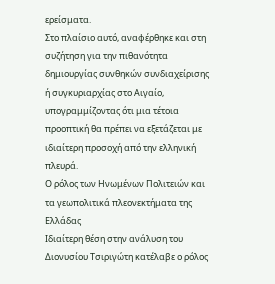ερείσματα.
Στο πλαίσιο αυτό, αναφέρθηκε και στη συζήτηση για την πιθανότητα δημιουργίας συνθηκών συνδιαχείρισης ή συγκυριαρχίας στο Αιγαίο, υπογραμμίζοντας ότι μια τέτοια προοπτική θα πρέπει να εξετάζεται με ιδιαίτερη προσοχή από την ελληνική πλευρά.
Ο ρόλος των Ηνωμένων Πολιτειών και τα γεωπολιτικά πλεονεκτήματα της Ελλάδας
Ιδιαίτερη θέση στην ανάλυση του Διονυσίου Τσιριγώτη κατέλαβε ο ρόλος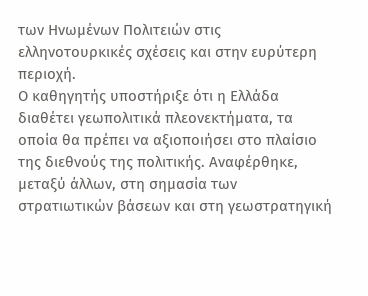των Ηνωμένων Πολιτειών στις ελληνοτουρκικές σχέσεις και στην ευρύτερη περιοχή.
Ο καθηγητής υποστήριξε ότι η Ελλάδα διαθέτει γεωπολιτικά πλεονεκτήματα, τα οποία θα πρέπει να αξιοποιήσει στο πλαίσιο της διεθνούς της πολιτικής. Αναφέρθηκε, μεταξύ άλλων, στη σημασία των στρατιωτικών βάσεων και στη γεωστρατηγική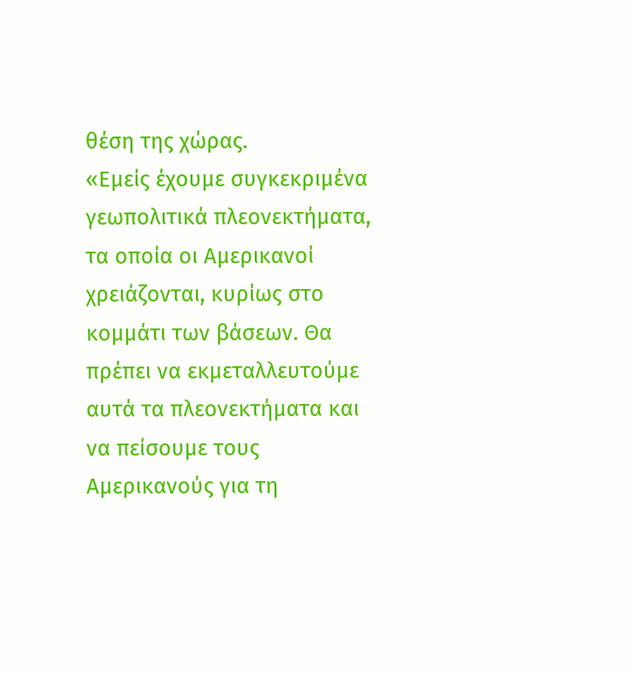θέση της χώρας.
«Εμείς έχουμε συγκεκριμένα γεωπολιτικά πλεονεκτήματα, τα οποία οι Αμερικανοί χρειάζονται, κυρίως στο κομμάτι των βάσεων. Θα πρέπει να εκμεταλλευτούμε αυτά τα πλεονεκτήματα και να πείσουμε τους Αμερικανούς για τη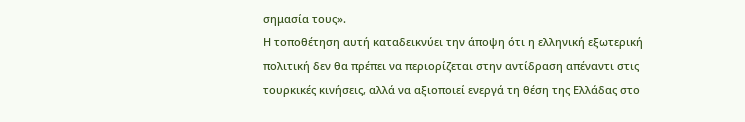σημασία τους».
Η τοποθέτηση αυτή καταδεικνύει την άποψη ότι η ελληνική εξωτερική πολιτική δεν θα πρέπει να περιορίζεται στην αντίδραση απέναντι στις τουρκικές κινήσεις, αλλά να αξιοποιεί ενεργά τη θέση της Ελλάδας στο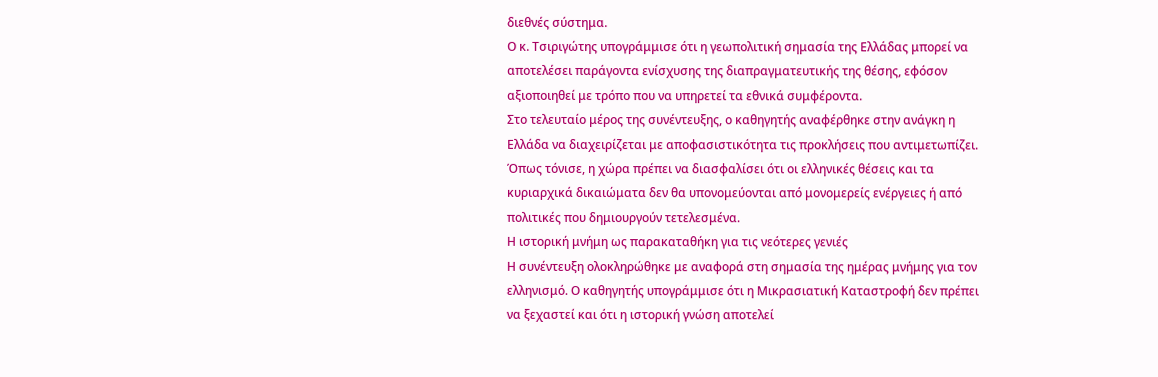διεθνές σύστημα.
Ο κ. Τσιριγώτης υπογράμμισε ότι η γεωπολιτική σημασία της Ελλάδας μπορεί να αποτελέσει παράγοντα ενίσχυσης της διαπραγματευτικής της θέσης, εφόσον αξιοποιηθεί με τρόπο που να υπηρετεί τα εθνικά συμφέροντα.
Στο τελευταίο μέρος της συνέντευξης, ο καθηγητής αναφέρθηκε στην ανάγκη η Ελλάδα να διαχειρίζεται με αποφασιστικότητα τις προκλήσεις που αντιμετωπίζει.
Όπως τόνισε, η χώρα πρέπει να διασφαλίσει ότι οι ελληνικές θέσεις και τα κυριαρχικά δικαιώματα δεν θα υπονομεύονται από μονομερείς ενέργειες ή από πολιτικές που δημιουργούν τετελεσμένα.
Η ιστορική μνήμη ως παρακαταθήκη για τις νεότερες γενιές
Η συνέντευξη ολοκληρώθηκε με αναφορά στη σημασία της ημέρας μνήμης για τον ελληνισμό. Ο καθηγητής υπογράμμισε ότι η Μικρασιατική Καταστροφή δεν πρέπει να ξεχαστεί και ότι η ιστορική γνώση αποτελεί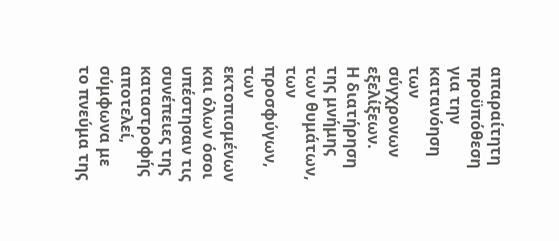απαραίτητη προϋπόθεση για την κατανόηση των σύγχρονων εξελίξεων.
Η διατήρηση της μνήμης των θυμάτων, των προσφύγων, των εκτοπισμένων και όλων όσοι υπέστησαν τις συνέπειες της καταστροφής αποτελεί, σύμφωνα με το πνεύμα της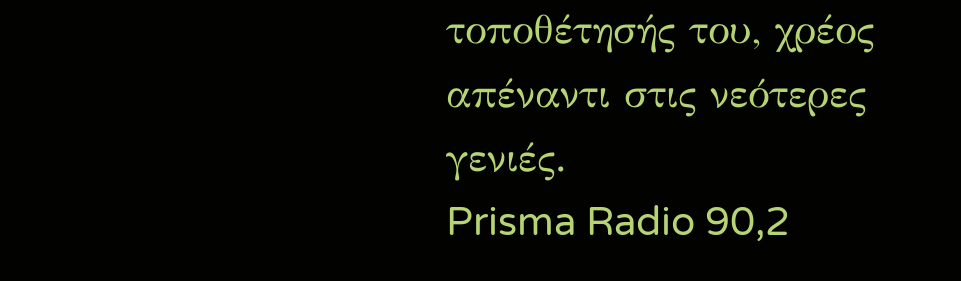τοποθέτησής του, χρέος απέναντι στις νεότερες γενιές.
Prisma Radio 90,2